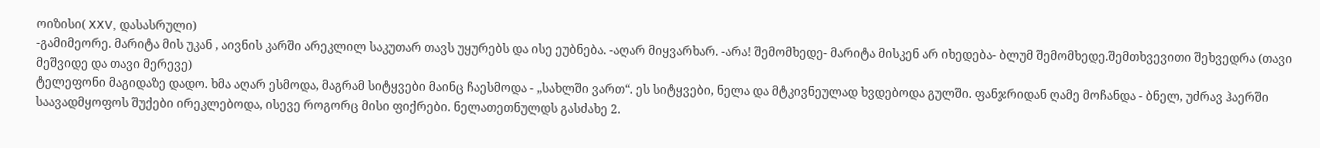ოიზისი( XXV, დასასრული)
-გამიმეორე. მარიტა მის უკან , აივნის კარში არეკლილ საკუთარ თავს უყურებს და ისე ეუბნება. -აღარ მიყვარხარ. -არა! შემომხედე- მარიტა მისკენ არ იხედება- ბლუმ შემომხედე.შემთხვევითი შეხვედრა (თავი მეშვიდე და თავი მერევე)
ტელეფონი მაგიდაზე დადო. ხმა აღარ ესმოდა, მაგრამ სიტყვები მაინც ჩაესმოდა - „სახლში ვართ“. ეს სიტყვები, ნელა და მტკივნეულად ხვდებოდა გულში. ფანჯრიდან ღამე მოჩანდა - ბნელ, უძრავ ჰაერში საავადმყოფოს შუქები ირეკლებოდა, ისევე როგორც მისი ფიქრები. ნელათეთნულდს გასძახე 2.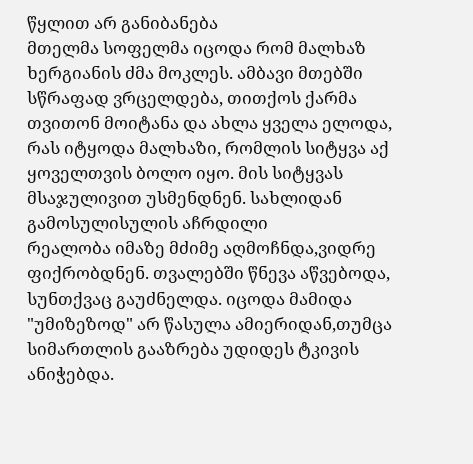წყლით არ განიბანება
მთელმა სოფელმა იცოდა რომ მალხაზ ხერგიანის ძმა მოკლეს. ამბავი მთებში სწრაფად ვრცელდება, თითქოს ქარმა თვითონ მოიტანა და ახლა ყველა ელოდა, რას იტყოდა მალხაზი, რომლის სიტყვა აქ ყოველთვის ბოლო იყო. მის სიტყვას მსაჯულივით უსმენდნენ. სახლიდან გამოსულისულის აჩრდილი
რეალობა იმაზე მძიმე აღმოჩნდა,ვიდრე ფიქრობდნენ. თვალებში წნევა აწვებოდა, სუნთქვაც გაუძნელდა. იცოდა მამიდა "უმიზეზოდ" არ წასულა ამიერიდან,თუმცა სიმართლის გააზრება უდიდეს ტკივის ანიჭებდა.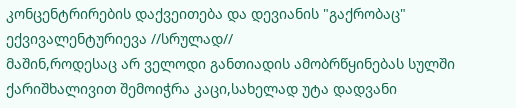კონცენტრირების დაქვეითება და დევიანის "გაქრობაც" ექვივალენტურიევა //სრულად//
მაშინ,როდესაც არ ველოდი განთიადის ამობრწყინებას სულში ქარიშხალივით შემოიჭრა კაცი,სახელად უტა დადვანი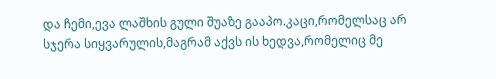და ჩემი,ევა ლაშხის გული შუაზე გააპო.კაცი,რომელსაც არ სჯერა სიყვარულის,მაგრამ აქვს ის ხედვა,რომელიც მე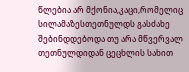წლებია არ მქონია,კაცი,რომელიც სილამაზესთეთნულდს გასძახე
შებინდდებოდა თუ არა მწვერვალ თეთნულდიდან ცეცხლის სახით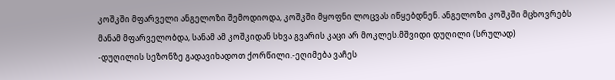კოშკში მფარველი ანგელოზი შემოდიოდა, კოშკში მყოფნი ლოცვას იწყებდნენ. ანგელოზი კოშკში მცხოვრებს მანამ მფარველობდა, სანამ ამ კოშკიდან სხვა გვარის კაცი არ მოკლეს.მშვიდი დუღილი (სრულად)
-დუღილის სეზონზე გადავიხადოთ ქორწილი.-ეღიმება ვაჩეს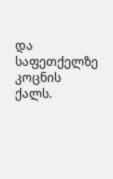და საფეთქელზე კოცნის ქალს.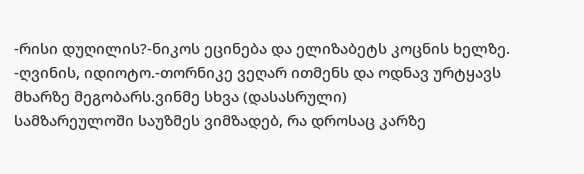-რისი დუღილის?-ნიკოს ეცინება და ელიზაბეტს კოცნის ხელზე. -ღვინის, იდიოტო.-თორნიკე ვეღარ ითმენს და ოდნავ ურტყავს მხარზე მეგობარს.ვინმე სხვა (დასასრული)
სამზარეულოში საუზმეს ვიმზადებ, რა დროსაც კარზე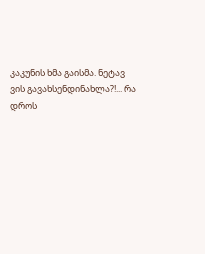კაკუნის ხმა გაისმა. ნეტავ ვის გავახსენდინახლა?!... რა დროს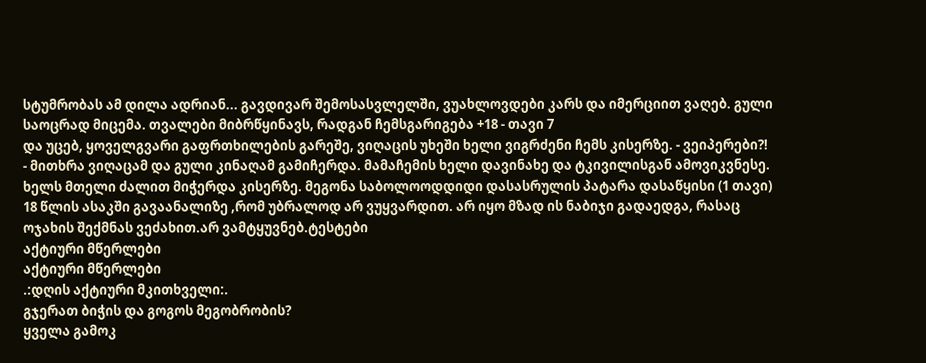სტუმრობას ამ დილა ადრიან... გავდივარ შემოსასვლელში, ვუახლოვდები კარს და იმერციით ვაღებ. გული საოცრად მიცემა. თვალები მიბრწყინავს, რადგან ჩემსგარიგება +18 - თავი 7
და უცებ, ყოველგვარი გაფრთხილების გარეშე, ვიღაცის უხეში ხელი ვიგრძენი ჩემს კისერზე. - ვეიპერები?! - მითხრა ვიღაცამ და გული კინაღამ გამიჩერდა. მამაჩემის ხელი დავინახე და ტკივილისგან ამოვიკვნესე. ხელს მთელი ძალით მიჭერდა კისერზე. მეგონა საბოლოოდდიდი დასასრულის პატარა დასაწყისი (1 თავი)
18 წლის ასაკში გავაანალიზე ,რომ უბრალოდ არ ვუყვარდით. არ იყო მზად ის ნაბიჯი გადაედგა, რასაც ოჯახის შექმნას ვეძახით.არ ვამტყუვნებ.ტესტები
აქტიური მწერლები
აქტიური მწერლები
.:დღის აქტიური მკითხველი:.
გჯერათ ბიჭის და გოგოს მეგობრობის?
ყველა გამოკ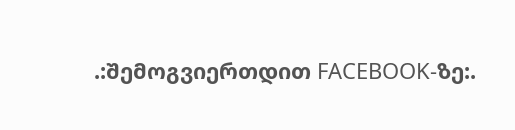.:შემოგვიერთდით FACEBOOK-ზე:.